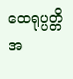ထေရုပ္ပတ္တိအ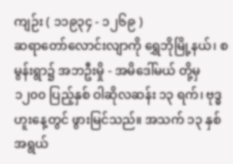ကျဉ်း ( ၁၁၉၃၄ - ၁၂၆၉ )
ဆရာတော်လောင်းလျာကို ရွှေဘိုမြို့နယ်၊ စမွန်းရွာ၌ အဘဦးမှို - အမိဒေါ်မယ် တို့မှ ၁၂၀၀ ပြည့်နှစ် ဝါဆိုလဆန်း ၁၃ ရက်၊ ဗုဒ္ဓဟူးနေ့တွင် ဖွားမြင်သည်။ အသက် ၁၃ နှစ် အရွယ်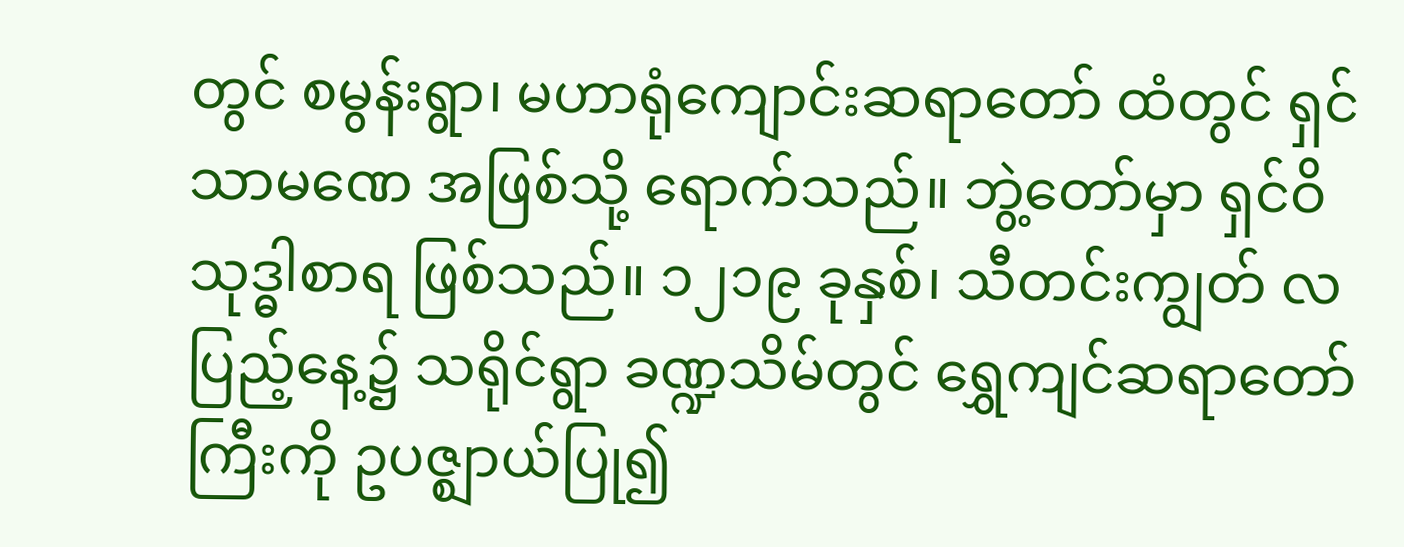တွင် စမွန်းရွာ၊ မဟာရုံကျောင်းဆရာတော် ထံတွင် ရှင်သာမဏေ အဖြစ်သို့ ရောက်သည်။ ဘွဲ့တော်မှာ ရှင်ဝိသုဒ္ဓါစာရ ဖြစ်သည်။ ၁၂၁၉ ခုနှစ်၊ သီတင်းကျွတ် လပြည့်နေ့၌ သရိုင်ရွာ ခဏ္ဍသိမ်တွင် ရွှေကျင်ဆရာတော်ကြီးကို ဥပဇ္ဈာယ်ပြု၍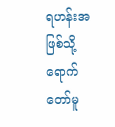ရဟန်းအဖြစ်သို့ ရောက်တော်မူ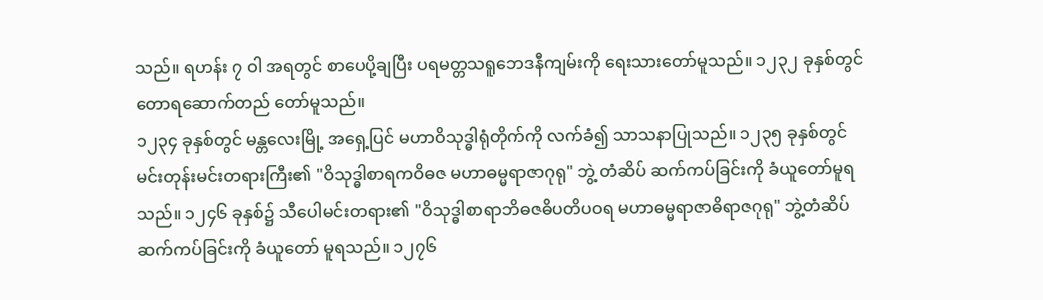သည်။ ရဟန်း ၇ ဝါ အရတွင် စာပေပို့ချပြီး ပရမတ္တသရူဘေဒနီကျမ်းကို ရေးသားတော်မူသည်။ ၁၂၃၂ ခုနှစ်တွင် တောရဆောက်တည် တော်မူသည်။
၁၂၃၄ ခုနှစ်တွင် မန္တလေးမြို့ အရှေ့ပြင် မဟာဝိသုဒ္ဓါရုံတိုက်ကို လက်ခံ၍ သာသနာပြုသည်။ ၁၂၃၅ ခုနှစ်တွင် မင်းတုန်းမင်းတရားကြီး၏ "ဝိသုဒ္ဓါစာရကဝိဓဇ မဟာဓမ္မရာဇာဂုရု" ဘွဲ့ တံဆိပ် ဆက်ကပ်ခြင်းကို ခံယူတော်မူရသည်။ ၁၂၄၆ ခုနှစ်၌ သီပေါမင်းတရား၏ "ဝိသုဒ္ဓါစာရာဘိဓဇဓိပတိပဝရ မဟာဓမ္မရာဇာဓိရာဇဂုရု" ဘွဲ့တံဆိပ် ဆက်ကပ်ခြင်းကို ခံယူတော် မူရသည်။ ၁၂၇၆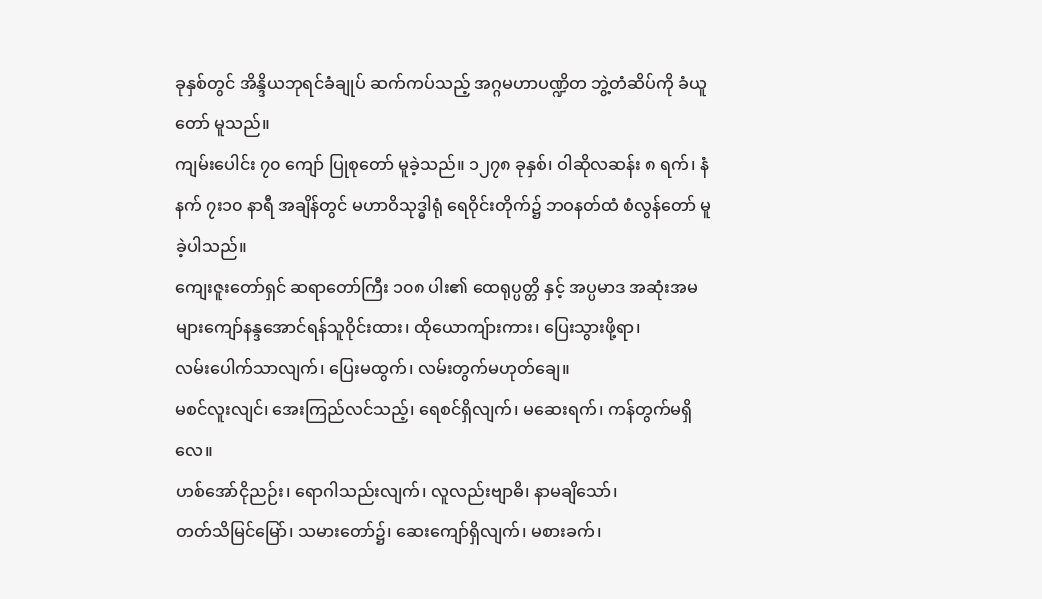ခုနှစ်တွင် အိန္ဒိယဘုရင်ခံချုပ် ဆက်ကပ်သည့် အဂ္ဂမဟာပဏ္ဍိတ ဘွဲ့တံဆိပ်ကို ခံယူတော် မူသည်။
ကျမ်းပေါင်း ၇၀ ကျော် ပြုစုတော် မူခဲ့သည်။ ၁၂၇၈ ခုနှစ်၊ ဝါဆိုလဆန်း ၈ ရက်၊ နံနက် ၇း၁၀ နာရီ အချိန်တွင် မဟာဝိသုဒ္ဓါရုံ ရေဝိုင်းတိုက်၌ ဘဝနတ်ထံ စံလွန်တော် မူခဲ့ပါသည်။
ကျေးဇူးတော်ရှင် ဆရာတော်ကြီး ၁၀၈ ပါး၏ ထေရုပ္ပတ္တိ နှင့် အပ္ပမာဒ အဆုံးအမများကျော်နန္ဒအောင်ရန်သူဝိုင်းထား၊ ထိုယောကျ်ားကား၊ ပြေးသွားဖို့ရာ၊
လမ်းပေါက်သာလျက်၊ ပြေးမထွက်၊ လမ်းတွက်မဟုတ်ချေ။
မစင်လူးလျင်၊ အေးကြည်လင်သည့်၊ ရေစင်ရှိလျက်၊ မဆေးရက်၊ ကန်တွက်မရှိလေ။
ဟစ်အော်ငိုညဉ်း၊ ရောဂါသည်းလျက်၊ လူလည်းဗျာဓိ၊ နာမချိသော်၊
တတ်သိမြင်မြော်၊ သမားတော်၌၊ ဆေးကျော်ရှိလျက်၊ မစားခက်၊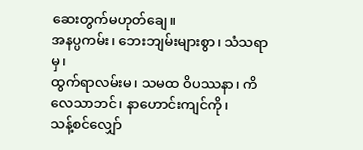ဆေးတွက်မဟုတ်ချေ။
အနပ္ပကမ်း၊ ဘေးဘျမ်းများစွာ၊ သံသရာမှ၊
ထွက်ရာလမ်းမ၊ သမထ ဝိပဿနာ၊ ကိလေသာဘင်၊ နာဟောင်းကျင်ကို၊
သန့်စင်လျှော်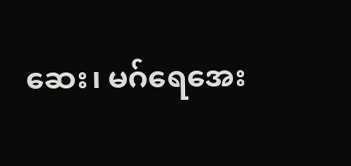ဆေး၊ မဂ်ရေအေး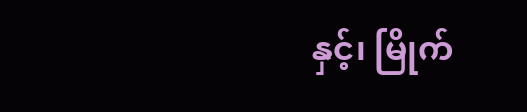နှင့်၊ မြိုက်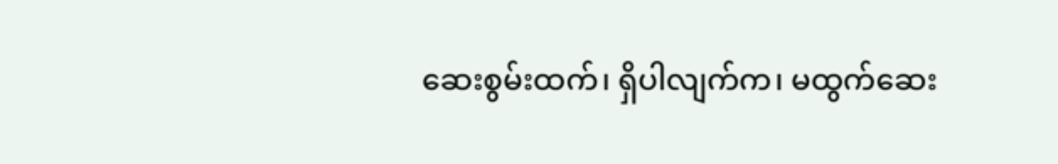ဆေးစွမ်းထက်၊ ရှိပါလျက်က၊ မထွက်ဆေး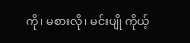ကို၊ မစားလို၊ မင်းပျို ကိုယ့်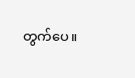တွက်ပေ။